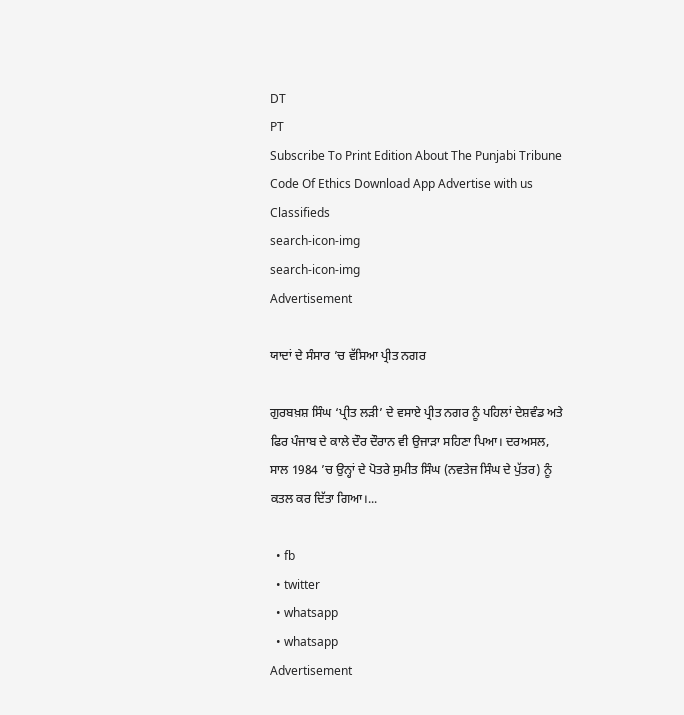DT
PT
Subscribe To Print Edition About The Punjabi Tribune Code Of Ethics Download App Advertise with us Classifieds
search-icon-img
search-icon-img
Advertisement

ਯਾਦਾਂ ਦੇ ਸੰਸਾਰ ’ਚ ਵੱਸਿਆ ਪ੍ਰੀਤ ਨਗਰ

ਗੁਰਬਖ਼ਸ਼ ਸਿੰਘ ‘ਪ੍ਰੀਤ ਲੜੀ’ ਦੇ ਵਸਾਏ ਪ੍ਰੀਤ ਨਗਰ ਨੂੰ ਪਹਿਲਾਂ ਦੇਸ਼ਵੰਡ ਅਤੇ ਫਿਰ ਪੰਜਾਬ ਦੇ ਕਾਲੇ ਦੌਰ ਦੌਰਾਨ ਵੀ ਉਜਾੜਾ ਸਹਿਣਾ ਪਿਆ। ਦਰਅਸਲ, ਸਾਲ 1984 ’ਚ ਉਨ੍ਹਾਂ ਦੇ ਪੋਤਰੇ ਸੁਮੀਤ ਸਿੰਘ (ਨਵਤੇਜ ਸਿੰਘ ਦੇ ਪੁੱਤਰ) ਨੂੰ ਕਤਲ ਕਰ ਦਿੱਤਾ ਗਿਆ।...

  • fb
  • twitter
  • whatsapp
  • whatsapp
Advertisement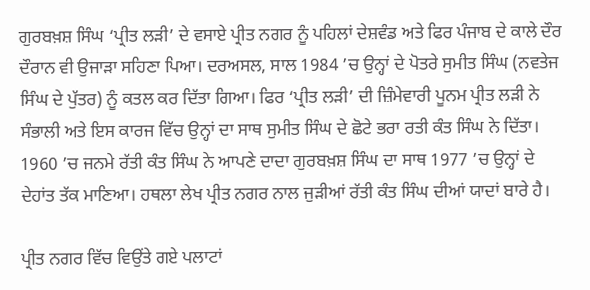ਗੁਰਬਖ਼ਸ਼ ਸਿੰਘ ‘ਪ੍ਰੀਤ ਲੜੀ’ ਦੇ ਵਸਾਏ ਪ੍ਰੀਤ ਨਗਰ ਨੂੰ ਪਹਿਲਾਂ ਦੇਸ਼ਵੰਡ ਅਤੇ ਫਿਰ ਪੰਜਾਬ ਦੇ ਕਾਲੇ ਦੌਰ ਦੌਰਾਨ ਵੀ ਉਜਾੜਾ ਸਹਿਣਾ ਪਿਆ। ਦਰਅਸਲ, ਸਾਲ 1984 ’ਚ ਉਨ੍ਹਾਂ ਦੇ ਪੋਤਰੇ ਸੁਮੀਤ ਸਿੰਘ (ਨਵਤੇਜ ਸਿੰਘ ਦੇ ਪੁੱਤਰ) ਨੂੰ ਕਤਲ ਕਰ ਦਿੱਤਾ ਗਿਆ। ਫਿਰ ‘ਪ੍ਰੀਤ ਲੜੀ’ ਦੀ ਜ਼ਿੰਮੇਵਾਰੀ ਪੂਨਮ ਪ੍ਰੀਤ ਲੜੀ ਨੇ ਸੰਭਾਲੀ ਅਤੇ ਇਸ ਕਾਰਜ ਵਿੱਚ ਉਨ੍ਹਾਂ ਦਾ ਸਾਥ ਸੁਮੀਤ ਸਿੰਘ ਦੇ ਛੋਟੇ ਭਰਾ ਰਤੀ ਕੰਤ ਸਿੰਘ ਨੇ ਦਿੱਤਾ। 1960 ’ਚ ਜਨਮੇ ਰੱਤੀ ਕੰਤ ਸਿੰਘ ਨੇ ਆਪਣੇ ਦਾਦਾ ਗੁਰਬਖ਼ਸ਼ ਸਿੰਘ ਦਾ ਸਾਥ 1977 ’ਚ ਉਨ੍ਹਾਂ ਦੇ ਦੇਹਾਂਤ ਤੱਕ ਮਾਣਿਆ। ਹਥਲਾ ਲੇਖ ਪ੍ਰੀਤ ਨਗਰ ਨਾਲ ਜੁੜੀਆਂ ਰੱਤੀ ਕੰਤ ਸਿੰਘ ਦੀਆਂ ਯਾਦਾਂ ਬਾਰੇ ਹੈ।

ਪ੍ਰੀਤ ਨਗਰ ਵਿੱਚ ਵਿਉਂਤੇ ਗਏ ਪਲਾਟਾਂ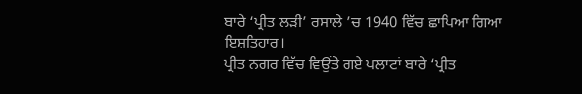ਬਾਰੇ ‘ਪ੍ਰੀਤ ਲੜੀ’ ਰਸਾਲੇ ’ਚ 1940 ਵਿੱਚ ਛਾਪਿਆ ਗਿਆ ਇਸ਼ਤਿਹਾਰ।
ਪ੍ਰੀਤ ਨਗਰ ਵਿੱਚ ਵਿਉਂਤੇ ਗਏ ਪਲਾਟਾਂ ਬਾਰੇ ‘ਪ੍ਰੀਤ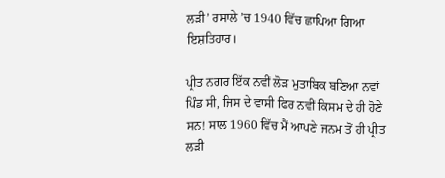ਲੜੀ’ ਰਸਾਲੇ ’ਚ 1940 ਵਿੱਚ ਛਾਪਿਆ ਗਿਆ ਇਸ਼ਤਿਹਾਰ।

ਪ੍ਰੀਤ ਨਗਰ ਇੱਕ ਨਵੀਂ ਲੋੜ ਮੁਤਾਬਿਕ ਬਣਿਆ ਨਵਾਂ ਪਿੰਡ ਸੀ, ਜਿਸ ਦੇ ਵਾਸੀ ਫਿਰ ਨਵੀਂ ਕਿਸਮ ਦੇ ਹੀ ਹੋਣੇ ਸਨ! ਸਾਲ 1960 ਵਿੱਚ ਮੈਂ ਆਪਣੇ ਜਨਮ ਤੋਂ ਹੀ ਪ੍ਰੀਤ ਲੜੀ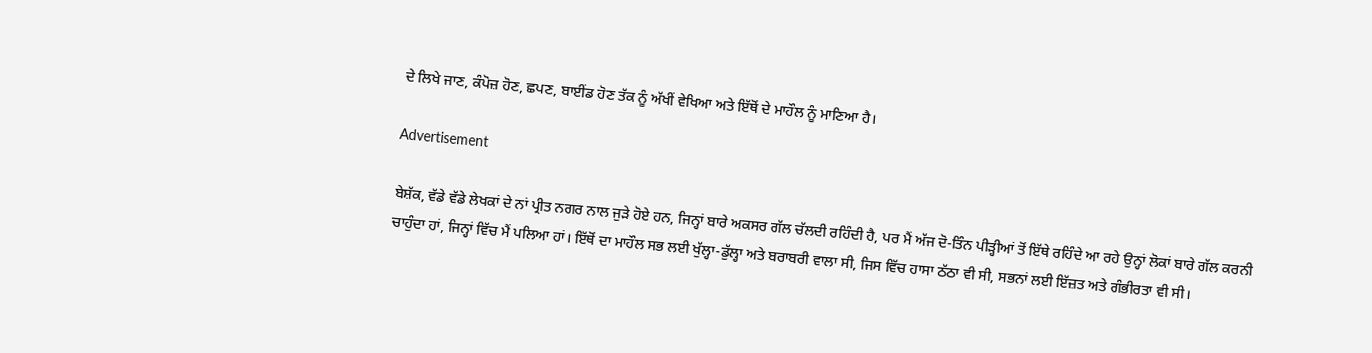ਦੇ ਲਿਖੇ ਜਾਣ, ਕੰਪੋਜ਼ ਹੋਣ, ਛਪਣ, ਬਾਈਂਡ ਹੋਣ ਤੱਕ ਨੂੰ ਅੱਖੀਂ ਵੇਖਿਆ ਅਤੇ ਇੱਥੋਂ ਦੇ ਮਾਹੌਲ ਨੂੰ ਮਾਣਿਆ ਹੈ।

Advertisement

ਬੇਸ਼ੱਕ, ਵੱਡੇ ਵੱਡੇ ਲੇਖਕਾਂ ਦੇ ਨਾਂ ਪ੍ਰੀਤ ਨਗਰ ਨਾਲ ਜੁੜੇ ਹੋਏ ਹਨ, ਜਿਨ੍ਹਾਂ ਬਾਰੇ ਅਕਸਰ ਗੱਲ ਚੱਲਦੀ ਰਹਿੰਦੀ ਹੈ, ਪਰ ਮੈਂ ਅੱਜ ਦੋ-ਤਿੰਨ ਪੀੜ੍ਹੀਆਂ ਤੋਂ ਇੱਥੇ ਰਹਿੰਦੇ ਆ ਰਹੇ ਉਨ੍ਹਾਂ ਲੋਕਾਂ ਬਾਰੇ ਗੱਲ ਕਰਨੀ ਚਾਹੁੰਦਾ ਹਾਂ, ਜਿਨ੍ਹਾਂ ਵਿੱਚ ਮੈਂ ਪਲਿਆ ਹਾਂ। ਇੱਥੋਂ ਦਾ ਮਾਹੌਲ ਸਭ ਲਈ ਖੁੱਲ੍ਹਾ-ਡੁੱਲ੍ਹਾ ਅਤੇ ਬਰਾਬਰੀ ਵਾਲਾ ਸੀ, ਜਿਸ ਵਿੱਚ ਹਾਸਾ ਠੱਠਾ ਵੀ ਸੀ, ਸਭਨਾਂ ਲਈ ਇੱਜ਼ਤ ਅਤੇ ਗੰਭੀਰਤਾ ਵੀ ਸੀ।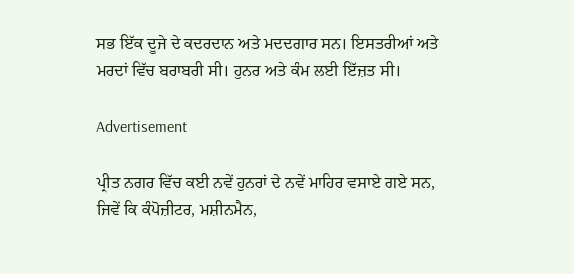ਸਭ ਇੱਕ ਦੂਜੇ ਦੇ ਕਦਰਦਾਨ ਅਤੇ ਮਦਦਗਾਰ ਸਨ। ਇਸਤਰੀਆਂ ਅਤੇ ਮਰਦਾਂ ਵਿੱਚ ਬਰਾਬਰੀ ਸੀ। ਹੁਨਰ ਅਤੇ ਕੰਮ ਲਈ ਇੱਜ਼ਤ ਸੀ।

Advertisement

ਪ੍ਰੀਤ ਨਗਰ ਵਿੱਚ ਕਈ ਨਵੇਂ ਹੁਨਰਾਂ ਦੇ ਨਵੇਂ ਮਾਹਿਰ ਵਸਾਏ ਗਏ ਸਨ, ਜਿਵੇਂ ਕਿ ਕੰਪੋਜ਼ੀਟਰ, ਮਸ਼ੀਨਮੈਨ,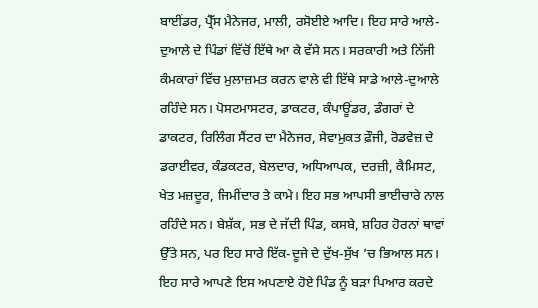ਬਾਈਂਡਰ, ਪ੍ਰੈੱਸ ਮੈਨੇਜਰ, ਮਾਲੀ, ਰਸੋਈਏ ਆਦਿ। ਇਹ ਸਾਰੇ ਆਲੇ-ਦੁਆਲੇ ਦੇ ਪਿੰਡਾਂ ਵਿੱਚੋਂ ਇੱਥੇ ਆ ਕੇ ਵੱਸੇ ਸਨ। ਸਰਕਾਰੀ ਅਤੇ ਨਿੱਜੀ ਕੰਮਕਾਰਾਂ ਵਿੱਚ ਮੁਲਾਜ਼ਮਤ ਕਰਨ ਵਾਲੇ ਵੀ ਇੱਥੇ ਸਾਡੇ ਆਲੇ-ਦੁਆਲੇ ਰਹਿੰਦੇ ਸਨ। ਪੋਸਟਮਾਸਟਰ, ਡਾਕਟਰ, ਕੰਪਾਊਂਡਰ, ਡੰਗਰਾਂ ਦੇ ਡਾਕਟਰ, ਰਿਲਿੰਗ ਸੈਂਟਰ ਦਾ ਮੈਨੇਜਰ, ਸੇਵਾਮੁਕਤ ਫ਼ੌਜੀ, ਰੋਡਵੇਜ਼ ਦੇ ਡਰਾਈਵਰ, ਕੰਡਕਟਰ, ਬੇਲਦਾਰ, ਅਧਿਆਪਕ, ਦਰਜ਼ੀ, ਕੈਮਿਸਟ, ਖੇਤ ਮਜ਼ਦੂਰ, ਜਿਮੀਂਦਾਰ ਤੇ ਕਾਮੇ। ਇਹ ਸਭ ਆਪਸੀ ਭਾਈਚਾਰੇ ਨਾਲ ਰਹਿੰਦੇ ਸਨ। ਬੇਸ਼ੱਕ, ਸਭ ਦੇ ਜੱਦੀ ਪਿੰਡ, ਕਸਬੇ, ਸ਼ਹਿਰ ਹੋਰਨਾਂ ਥਾਵਾਂ ਉੱਤੇ ਸਨ, ਪਰ ਇਹ ਸਾਰੇ ਇੱਕ-ਦੂਜੇ ਦੇ ਦੁੱਖ-ਸੁੱਖ ’ਚ ਭਿਆਲ ਸਨ। ਇਹ ਸਾਰੇ ਆਪਣੇ ਇਸ ਅਪਣਾਏ ਹੋਏ ਪਿੰਡ ਨੂੰ ਬੜਾ ਪਿਆਰ ਕਰਦੇ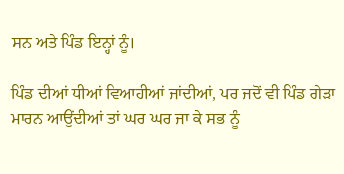ਸਨ ਅਤੇ ਪਿੰਡ ਇਨ੍ਹਾਂ ਨੂੰ।

ਪਿੰਡ ਦੀਆਂ ਧੀਆਂ ਵਿਆਹੀਆਂ ਜਾਂਦੀਆਂ, ਪਰ ਜਦੋਂ ਵੀ ਪਿੰਡ ਗੇੜਾ ਮਾਰਨ ਆਉਂਦੀਆਂ ਤਾਂ ਘਰ ਘਰ ਜਾ ਕੇ ਸਭ ਨੂੰ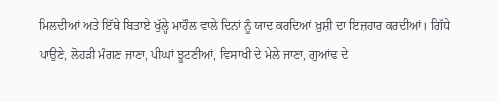ਮਿਲਦੀਆਂ ਅਤੇ ਇੱਥੇ ਬਿਤਾਏ ਖੁੱਲ੍ਹੇ ਮਾਹੌਲ ਵਾਲੇ ਦਿਨਾਂ ਨੂੰ ਯਾਦ ਕਰਦਿਆਂ ਖ਼ੁਸ਼ੀ ਦਾ ਇਜ਼ਹਾਰ ਕਰਦੀਆਂ। ਗਿੱਧੇ ਪਾਉਣੇ, ਲੋਹੜੀ ਮੰਗਣ ਜਾਣਾ, ਪੀਘਾਂ ਝੂਟਣੀਆਂ, ਵਿਸਾਖੀ ਦੇ ਮੇਲੇ ਜਾਣਾ, ਗੁਆਂਢ ਦੇ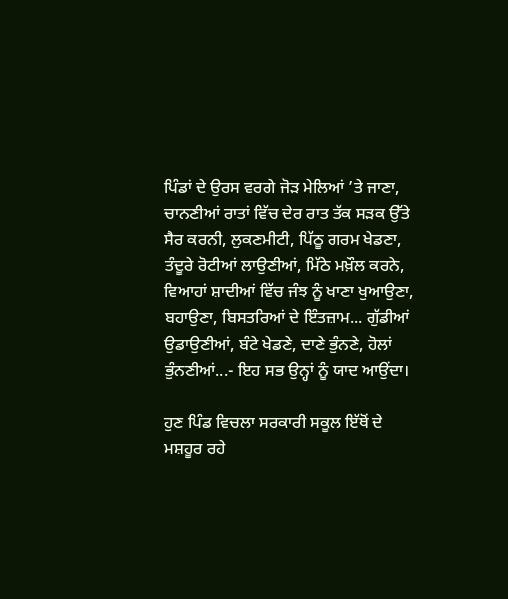ਪਿੰਡਾਂ ਦੇ ਉਰਸ ਵਰਗੇ ਜੋੜ ਮੇਲਿਆਂ ’ਤੇ ਜਾਣਾ, ਚਾਨਣੀਆਂ ਰਾਤਾਂ ਵਿੱਚ ਦੇਰ ਰਾਤ ਤੱਕ ਸੜਕ ਉੱਤੇ ਸੈਰ ਕਰਨੀ, ਲੁਕਣਮੀਟੀ, ਪਿੱਠੂ ਗਰਮ ਖੇਡਣਾ, ਤੰਦੂਰੇ ਰੋਟੀਆਂ ਲਾਉਣੀਆਂ, ਮਿੱਠੇ ਮਖ਼ੌਲ ਕਰਨੇ, ਵਿਆਹਾਂ ਸ਼ਾਦੀਆਂ ਵਿੱਚ ਜੰਝ ਨੂੰ ਖਾਣਾ ਖੁਆਉਣਾ, ਬਹਾਉਣਾ, ਬਿਸਤਰਿਆਂ ਦੇ ਇੰਤਜ਼ਾਮ... ਗੁੱਡੀਆਂ ਉਡਾਉਣੀਆਂ, ਬੰਟੇ ਖੇਡਣੇ, ਦਾਣੇ ਭੁੰਨਣੇ, ਹੋਲਾਂ ਭੁੰਨਣੀਆਂ...- ਇਹ ਸਭ ਉਨ੍ਹਾਂ ਨੂੰ ਯਾਦ ਆਉਂਦਾ।

ਹੁਣ ਪਿੰਡ ਵਿਚਲਾ ਸਰਕਾਰੀ ਸਕੂਲ ਇੱਥੋਂ ਦੇ ਮਸ਼ਹੂਰ ਰਹੇ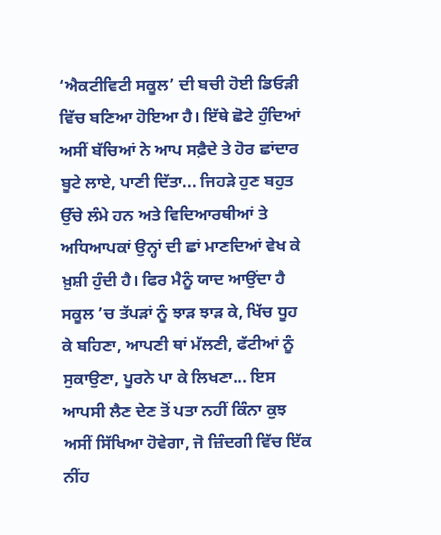‘ਐਕਟੀਵਿਟੀ ਸਕੂਲ’ ਦੀ ਬਚੀ ਹੋਈ ਡਿਓੜੀ ਵਿੱਚ ਬਣਿਆ ਹੋਇਆ ਹੈ। ਇੱਥੇ ਛੋਟੇ ਹੁੰਦਿਆਂ ਅਸੀਂ ਬੱਚਿਆਂ ਨੇ ਆਪ ਸਫ਼ੈਦੇ ਤੇ ਹੋਰ ਛਾਂਦਾਰ ਬੂਟੇ ਲਾਏ, ਪਾਣੀ ਦਿੱਤਾ... ਜਿਹੜੇ ਹੁਣ ਬਹੁਤ ਉੱਚੇ ਲੰਮੇ ਹਨ ਅਤੇ ਵਿਦਿਆਰਥੀਆਂ ਤੇ ਅਧਿਆਪਕਾਂ ਉਨ੍ਹਾਂ ਦੀ ਛਾਂ ਮਾਣਦਿਆਂ ਵੇਖ ਕੇ ਖ਼ੁਸ਼ੀ ਹੁੰਦੀ ਹੈ। ਫਿਰ ਮੈਨੂੰ ਯਾਦ ਆਉਂਦਾ ਹੈ ਸਕੂਲ ’ਚ ਤੱਪੜਾਂ ਨੂੰ ਝਾੜ ਝਾੜ ਕੇ, ਖਿੱਚ ਧੂਹ ਕੇ ਬਹਿਣਾ, ਆਪਣੀ ਥਾਂ ਮੱਲਣੀ, ਫੱਟੀਆਂ ਨੂੰ ਸੁਕਾਉਣਾ, ਪੂਰਨੇ ਪਾ ਕੇ ਲਿਖਣਾ... ਇਸ ਆਪਸੀ ਲੈਣ ਦੇਣ ਤੋਂ ਪਤਾ ਨਹੀਂ ਕਿੰਨਾ ਕੁਝ ਅਸੀਂ ਸਿੱਖਿਆ ਹੋਵੇਗਾ, ਜੋ ਜ਼ਿੰਦਗੀ ਵਿੱਚ ਇੱਕ ਨੀਂਹ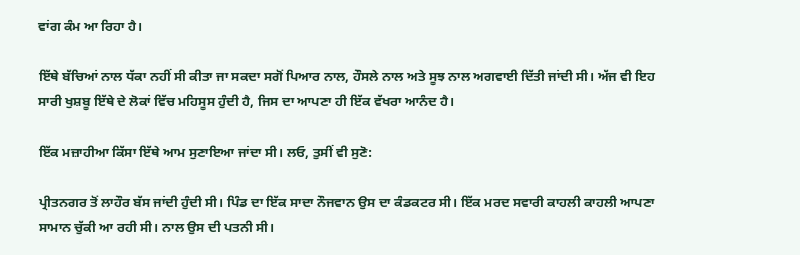ਵਾਂਗ ਕੰਮ ਆ ਰਿਹਾ ਹੈ।

ਇੱਥੇ ਬੱਚਿਆਂ ਨਾਲ ਧੱਕਾ ਨਹੀਂ ਸੀ ਕੀਤਾ ਜਾ ਸਕਦਾ ਸਗੋਂ ਪਿਆਰ ਨਾਲ, ਹੌਸਲੇ ਨਾਲ ਅਤੇ ਸੂਝ ਨਾਲ ਅਗਵਾਈ ਦਿੱਤੀ ਜਾਂਦੀ ਸੀ। ਅੱਜ ਵੀ ਇਹ ਸਾਰੀ ਖੁਸ਼ਬੂ ਇੱਥੇ ਦੇ ਲੋਕਾਂ ਵਿੱਚ ਮਹਿਸੂਸ ਹੁੰਦੀ ਹੈ, ਜਿਸ ਦਾ ਆਪਣਾ ਹੀ ਇੱਕ ਵੱਖਰਾ ਆਨੰਦ ਹੈ।

ਇੱਕ ਮਜ਼ਾਹੀਆ ਕਿੱਸਾ ਇੱਥੇ ਆਮ ਸੁਣਾਇਆ ਜਾਂਦਾ ਸੀ। ਲਓ, ਤੁਸੀਂ ਵੀ ਸੁਣੋ:

ਪ੍ਰੀਤਨਗਰ ਤੋਂ ਲਾਹੌਰ ਬੱਸ ਜਾਂਦੀ ਹੁੰਦੀ ਸੀ। ਪਿੰਡ ਦਾ ਇੱਕ ਸਾਦਾ ਨੌਜਵਾਨ ਉਸ ਦਾ ਕੰਡਕਟਰ ਸੀ। ਇੱਕ ਮਰਦ ਸਵਾਰੀ ਕਾਹਲੀ ਕਾਹਲੀ ਆਪਣਾ ਸਾਮਾਨ ਚੁੱਕੀ ਆ ਰਹੀ ਸੀ। ਨਾਲ ਉਸ ਦੀ ਪਤਨੀ ਸੀ।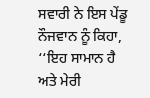ਸਵਾਰੀ ਨੇ ਇਸ ਪੇਂਡੂ ਨੌਜਵਾਨ ਨੂੰ ਕਿਹਾ, ‘‘ਇਹ ਸਾਮਾਨ ਹੈ ਅਤੇ ਮੇਰੀ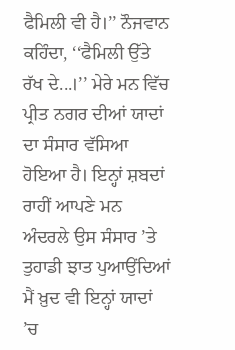ਫੈਮਿਲੀ ਵੀ ਹੈ।’’ ਨੌਜਵਾਨ ਕਹਿੰਦਾ, ‘‘ਫੈਮਿਲੀ ਉੱਤੇ ਰੱਖ ਦੇ...।’’ ਮੇਰੇ ਮਨ ਵਿੱਚ ਪ੍ਰੀਤ ਨਗਰ ਦੀਆਂ ਯਾਦਾਂ ਦਾ ਸੰਸਾਰ ਵੱਸਿਆ ਹੋਇਆ ਹੈ। ਇਨ੍ਹਾਂ ਸ਼ਬਦਾਂ ਰਾਹੀਂ ਆਪਣੇ ਮਨ ਅੰਦਰਲੇ ਉਸ ਸੰਸਾਰ ’ਤੇ ਤੁਹਾਡੀ ਝਾਤ ਪੁਆਉਂਦਿਆਂ ਮੈਂ ਖ਼ੁਦ ਵੀ ਇਨ੍ਹਾਂ ਯਾਦਾਂ ’ਚ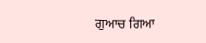ਗੁਆਚ ਗਿਆ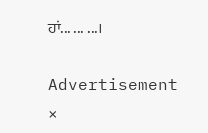ਹਾਂ... ... ...।

Advertisement
×